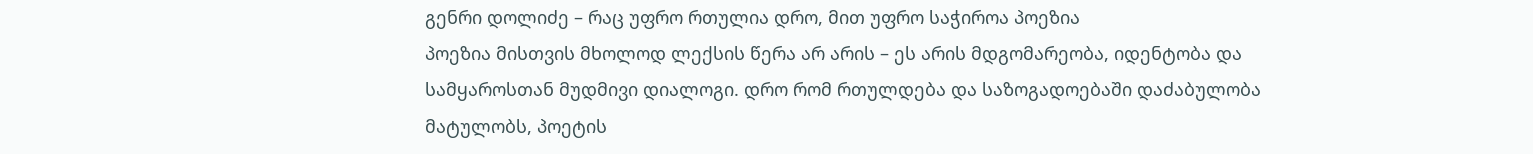გენრი დოლიძე – რაც უფრო რთულია დრო, მით უფრო საჭიროა პოეზია
პოეზია მისთვის მხოლოდ ლექსის წერა არ არის – ეს არის მდგომარეობა, იდენტობა და სამყაროსთან მუდმივი დიალოგი. დრო რომ რთულდება და საზოგადოებაში დაძაბულობა მატულობს, პოეტის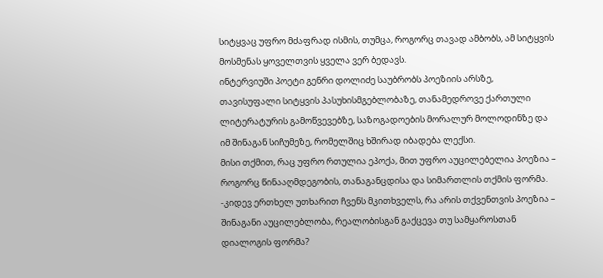სიტყვაც უფრო მძაფრად ისმის, თუმცა, როგორც თავად ამბობს, ამ სიტყვის მოსმენას ყოველთვის ყველა ვერ ბედავს.
ინტერვიუში პოეტი გენრი დოლიძე საუბრობს პოეზიის არსზე, თავისუფალი სიტყვის პასუხისმგებლობაზე, თანამედროვე ქართული ლიტერატურის გამოწვევებზე, საზოგადოების მორალურ მოლოდინზე და იმ შინაგან სიჩუმეზე, რომელშიც ხშირად იბადება ლექსი.
მისი თქმით, რაც უფრო რთულია ეპოქა, მით უფრო აუცილებელია პოეზია – როგორც წინააღმდეგობის, თანაგანცდისა და სიმართლის თქმის ფორმა.
-კიდევ ერთხელ უთხარით ჩვენს მკითხველს, რა არის თქვენთვის პოეზია – შინაგანი აუცილებლობა, რეალობისგან გაქცევა თუ სამყაროსთან დიალოგის ფორმა?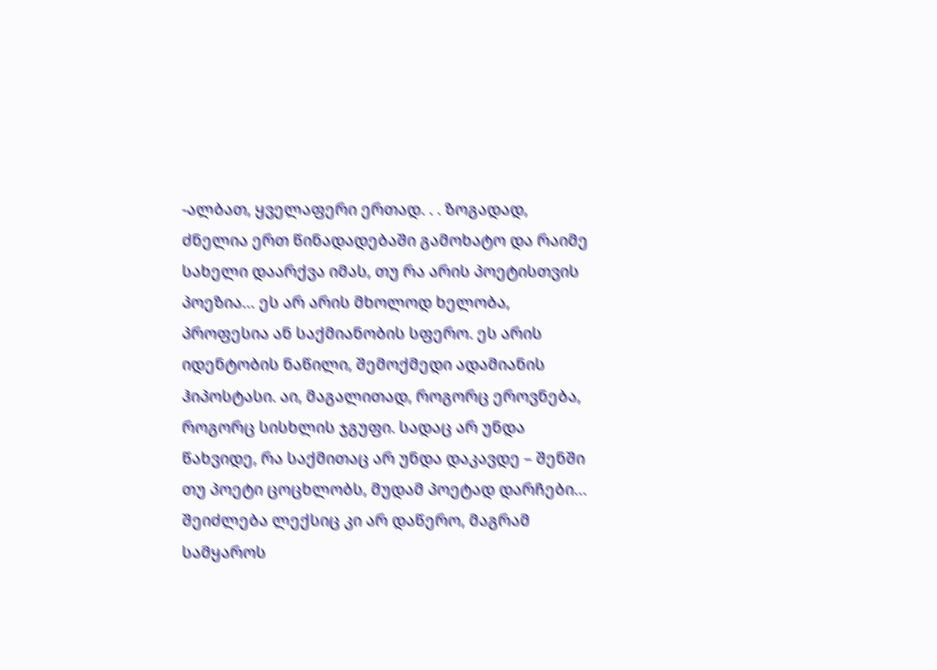-ალბათ, ყველაფერი ერთად. . . ზოგადად, ძნელია ერთ წინადადებაში გამოხატო და რაიმე სახელი დაარქვა იმას, თუ რა არის პოეტისთვის პოეზია… ეს არ არის მხოლოდ ხელობა, პროფესია ან საქმიანობის სფერო. ეს არის იდენტობის ნაწილი, შემოქმედი ადამიანის ჰიპოსტასი. აი, მაგალითად, როგორც ეროვნება, როგორც სისხლის ჯგუფი. სადაც არ უნდა წახვიდე, რა საქმითაც არ უნდა დაკავდე – შენში თუ პოეტი ცოცხლობს, მუდამ პოეტად დარჩები… შეიძლება ლექსიც კი არ დაწერო, მაგრამ სამყაროს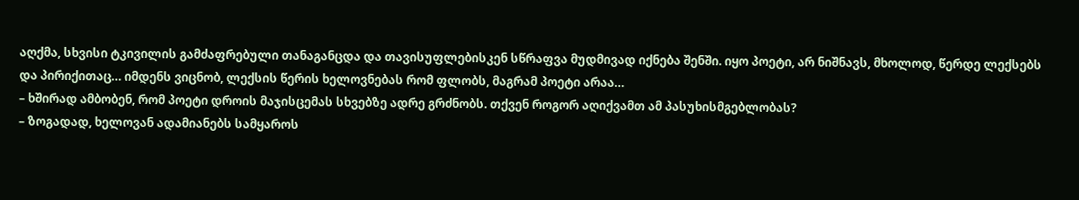აღქმა, სხვისი ტკივილის გამძაფრებული თანაგანცდა და თავისუფლებისკენ სწრაფვა მუდმივად იქნება შენში. იყო პოეტი, არ ნიშნავს, მხოლოდ, წერდე ლექსებს და პირიქითაც… იმდენს ვიცნობ, ლექსის წერის ხელოვნებას რომ ფლობს, მაგრამ პოეტი არაა…
– ხშირად ამბობენ, რომ პოეტი დროის მაჯისცემას სხვებზე ადრე გრძნობს. თქვენ როგორ აღიქვამთ ამ პასუხისმგებლობას?
– ზოგადად, ხელოვან ადამიანებს სამყაროს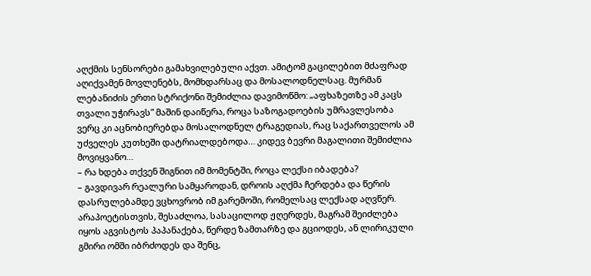აღქმის სენსორები გამახვილებული აქვთ. ამიტომ გაცილებით მძაფრად აღიქვამენ მოვლენებს, მომხდარსაც და მოსალოდნელსაც. მურმან ლებანიძის ერთი სტრიქონი შემიძლია დავიმოწმო: „აფხაზეთზე ამ კაცს თვალი უჭირავს“ მაშინ დაიწერა, როცა საზოგადოების უმრავლესობა ვერც კი აცნობიერებდა მოსალოდნელ ტრაგედიას, რაც საქართველოს ამ უძველეს კუთხეში დატრიალდებოდა… კიდევ ბევრი მაგალითი შემიძლია მოვიყვანო…
– რა ხდება თქვენ შიგნით იმ მომენტში, როცა ლექსი იბადება?
– გავდივარ რეალური სამყაროდან, დროის აღქმა ჩერდება და წერის დასრულებამდე ვცხოვრობ იმ გარემოში, რომელსაც ლექსად აღვწერ. არაპოეტისთვის, შესაძლოა, სასაცილოდ ჟღერდეს, მაგრამ შეიძლება იყოს აგვისტოს პაპანაქება, წერდე ზამთარზე და გციოდეს, ან ლირიკული გმირი ომში იბრძოდეს და შენც,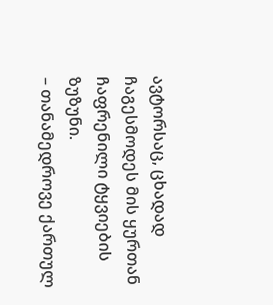ავტორსაც, ცხადად ჩაგესმოდეს მის ყურთან ჩაფრენილი ტყვიების ზუზუნი.
– თანამედროვე ქართულ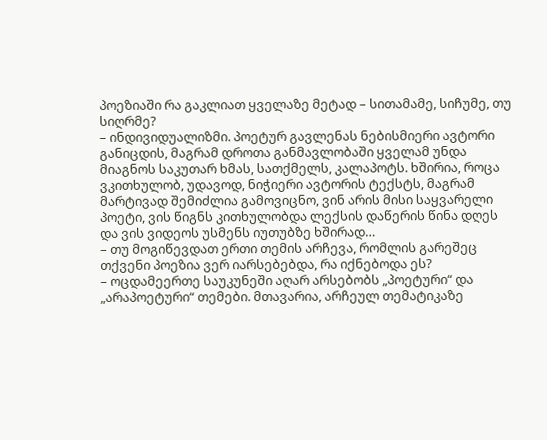პოეზიაში რა გაკლიათ ყველაზე მეტად – სითამამე, სიჩუმე, თუ სიღრმე?
– ინდივიდუალიზმი. პოეტურ გავლენას ნებისმიერი ავტორი განიცდის, მაგრამ დროთა განმავლობაში ყველამ უნდა მიაგნოს საკუთარ ხმას, სათქმელს, კალაპოტს. ხშირია, როცა ვკითხულობ, უდავოდ, ნიჭიერი ავტორის ტექსტს, მაგრამ მარტივად შემიძლია გამოვიცნო, ვინ არის მისი საყვარელი პოეტი, ვის წიგნს კითხულობდა ლექსის დაწერის წინა დღეს და ვის ვიდეოს უსმენს იუთუბზე ხშირად…
– თუ მოგიწევდათ ერთი თემის არჩევა, რომლის გარეშეც თქვენი პოეზია ვერ იარსებებდა, რა იქნებოდა ეს?
– ოცდამეერთე საუკუნეში აღარ არსებობს „პოეტური“ და „არაპოეტური“ თემები. მთავარია, არჩეულ თემატიკაზე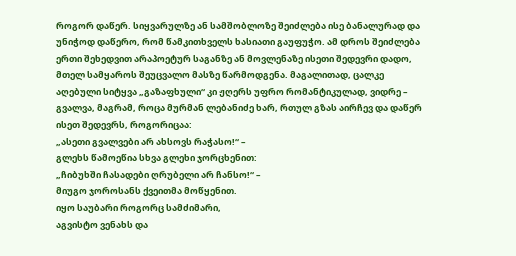როგორ დაწერ. სიყვარულზე ან სამშობლოზე შეიძლება ისე ბანალურად და უნიჭოდ დაწერო, რომ წამკითხველს ხასიათი გაუფუჭო. ამ დროს შეიძლება ერთი შეხედვით არაპოეტურ საგანზე ან მოვლენაზე ისეთი შედევრი დადო, მთელ სამყაროს შეუცვალო მასზე წარმოდგენა. მაგალითად, ცალკე აღებული სიტყვა „გაზაფხული“ კი ჟღერს უფრო რომანტიკულად, ვიდრე – გვალვა, მაგრამ, როცა მურმან ლებანიძე ხარ, რთულ გზას აირჩევ და დაწერ ისეთ შედევრს, როგორიცაა:
„ასეთი გვალვები არ ახსოვს რაჭასო!“ –
გლეხს წამოეწია სხვა გლეხი ჯორცხენით:
„ჩიბუხში ჩასადები ღრუბელი არ ჩანსო!“ –
მიუგო ჯოროსანს ქვეითმა მოწყენით.
იყო საუბარი როგორც სამძიმარი,
აგვისტო ვენახს და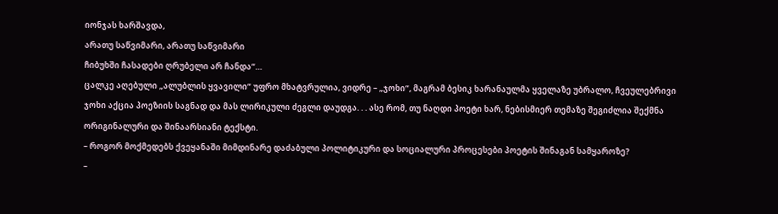იონჯას ხარშავდა,
არათუ საწვიმარი, არათუ საწვიმარი
ჩიბუხში ჩასადები ღრუბელი არ ჩანდა“…
ცალკე აღებული „ალუბლის ყვავილი“ უფრო მხატვრულია, ვიდრე – „ჯოხი“, მაგრამ ბესიკ ხარანაულმა ყველაზე უბრალო, ჩვეულებრივი ჯოხი აქცია პოეზიის საგნად და მას ლირიკული ძეგლი დაუდგა. . . ასე რომ, თუ ნაღდი პოეტი ხარ, ნებისმიერ თემაზე შეგიძლია შექმნა ორიგინალური და შინაარსიანი ტექსტი.
– როგორ მოქმედებს ქვეყანაში მიმდინარე დაძაბული პოლიტიკური და სოციალური პროცესები პოეტის შინაგან სამყაროზე?
–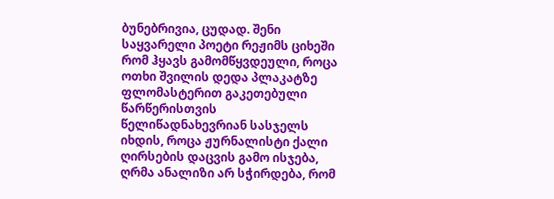ბუნებრივია, ცუდად. შენი საყვარელი პოეტი რეჟიმს ციხეში რომ ჰყავს გამომწყვდეული, როცა ოთხი შვილის დედა პლაკატზე ფლომასტერით გაკეთებული წარწერისთვის წელიწადნახევრიან სასჯელს იხდის, როცა ჟურნალისტი ქალი ღირსების დაცვის გამო ისჯება, ღრმა ანალიზი არ სჭირდება, რომ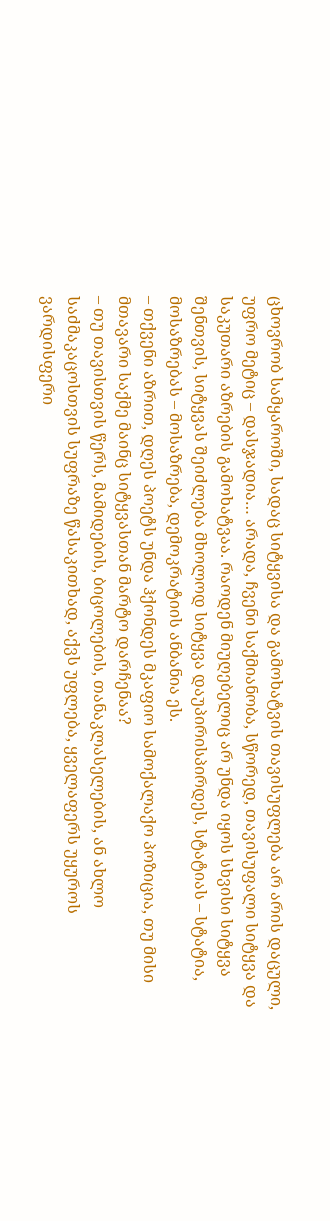ცხოვრობ სამყაროში, სადაც სიტყვისა და გამოხატვის თავისუფლება არ არის დაცული, უფრო მეტიც – დასჯადია… არადა, ჩვენი საქმიანობა, სწორედ, თავისუფალი სიტყვა და საკუთარი აზრების გამოხატვაა. რაოდენ მიუღებელიც არ უნდა იყოს სხვისი სიტყვა შენთვის, სიტყვას შეიძლება მხოლოდ სიტყვა დაუპირისპირდეს, სტატიას – სტატია, მოსაზრებას – მოსაზრება, დემოკრატიის ანბანია ეს.
– თქვენი აზრით, დღეს პოეტს უნდა ჰქონდეს მკაფიო სამოქალაქო პოზიცია, თუ მისი მთავარი საქმე მაინც სიტყვასთან მარტო დარჩენაა?
– თუ თავისთვის წერს, მამიდების, ბიცოლების, თანაკლასელების, ან ახლო საძმაკაცოსთვის სუფრაზე წასაკითხად, აქვს უფლება, ყველაფერს უყუროს ვარდისფერი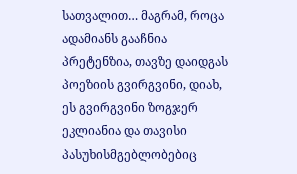სათვალით… მაგრამ, როცა ადამიანს გააჩნია პრეტენზია, თავზე დაიდგას პოეზიის გვირგვინი, დიახ, ეს გვირგვინი ზოგჯერ ეკლიანია და თავისი პასუხისმგებლობებიც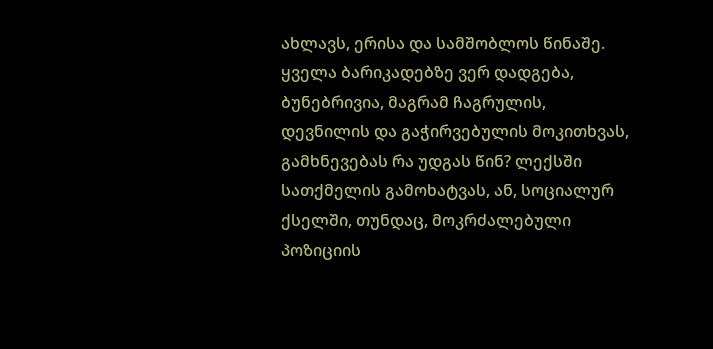ახლავს, ერისა და სამშობლოს წინაშე. ყველა ბარიკადებზე ვერ დადგება, ბუნებრივია, მაგრამ ჩაგრულის, დევნილის და გაჭირვებულის მოკითხვას, გამხნევებას რა უდგას წინ? ლექსში სათქმელის გამოხატვას, ან, სოციალურ ქსელში, თუნდაც, მოკრძალებული პოზიციის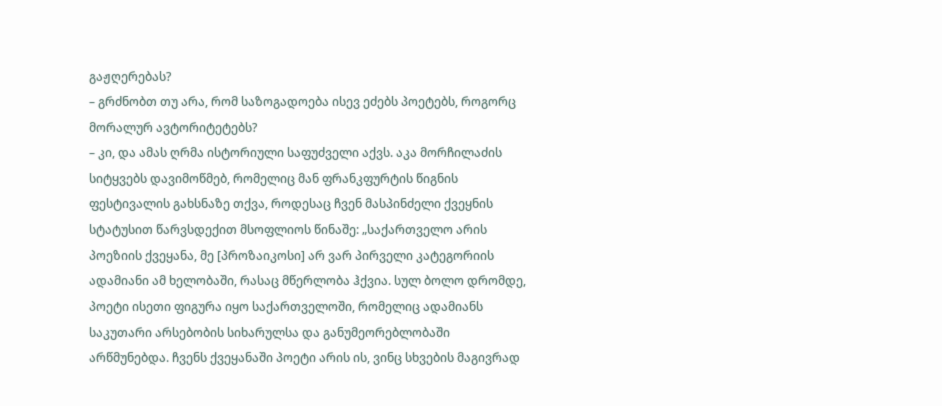გაჟღერებას?
– გრძნობთ თუ არა, რომ საზოგადოება ისევ ეძებს პოეტებს, როგორც მორალურ ავტორიტეტებს?
– კი, და ამას ღრმა ისტორიული საფუძველი აქვს. აკა მორჩილაძის სიტყვებს დავიმოწმებ, რომელიც მან ფრანკფურტის წიგნის ფესტივალის გახსნაზე თქვა, როდესაც ჩვენ მასპინძელი ქვეყნის სტატუსით წარვსდექით მსოფლიოს წინაშე: „საქართველო არის პოეზიის ქვეყანა, მე [პროზაიკოსი] არ ვარ პირველი კატეგორიის ადამიანი ამ ხელობაში, რასაც მწერლობა ჰქვია. სულ ბოლო დრომდე, პოეტი ისეთი ფიგურა იყო საქართველოში, რომელიც ადამიანს საკუთარი არსებობის სიხარულსა და განუმეორებლობაში არწმუნებდა. ჩვენს ქვეყანაში პოეტი არის ის, ვინც სხვების მაგივრად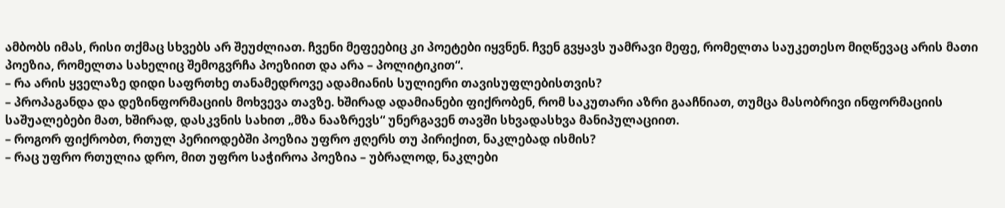ამბობს იმას, რისი თქმაც სხვებს არ შეუძლიათ. ჩვენი მეფეებიც კი პოეტები იყვნენ. ჩვენ გვყავს უამრავი მეფე, რომელთა საუკეთესო მიღწევაც არის მათი პოეზია, რომელთა სახელიც შემოგვრჩა პოეზიით და არა – პოლიტიკით“.
– რა არის ყველაზე დიდი საფრთხე თანამედროვე ადამიანის სულიერი თავისუფლებისთვის?
– პროპაგანდა და დეზინფორმაციის მოხვევა თავზე. ხშირად ადამიანები ფიქრობენ, რომ საკუთარი აზრი გააჩნიათ, თუმცა მასობრივი ინფორმაციის საშუალებები მათ, ხშირად, დასკვნის სახით „მზა ნააზრევს“ უნერგავენ თავში სხვადასხვა მანიპულაციით.
– როგორ ფიქრობთ, რთულ პერიოდებში პოეზია უფრო ჟღერს თუ პირიქით, ნაკლებად ისმის?
– რაც უფრო რთულია დრო, მით უფრო საჭიროა პოეზია – უბრალოდ, ნაკლები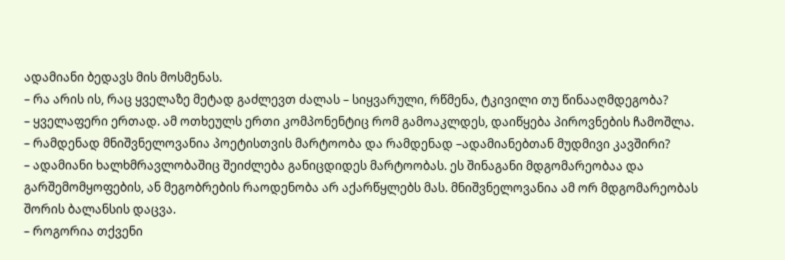ადამიანი ბედავს მის მოსმენას.
– რა არის ის, რაც ყველაზე მეტად გაძლევთ ძალას – სიყვარული, რწმენა, ტკივილი თუ წინააღმდეგობა?
– ყველაფერი ერთად. ამ ოთხეულს ერთი კომპონენტიც რომ გამოაკლდეს, დაიწყება პიროვნების ჩამოშლა.
– რამდენად მნიშვნელოვანია პოეტისთვის მარტოობა და რამდენად –ადამიანებთან მუდმივი კავშირი?
– ადამიანი ხალხმრავლობაშიც შეიძლება განიცდიდეს მარტოობას. ეს შინაგანი მდგომარეობაა და გარშემომყოფების, ან მეგობრების რაოდენობა არ აქარწყლებს მას. მნიშვნელოვანია ამ ორ მდგომარეობას შორის ბალანსის დაცვა.
– როგორია თქვენი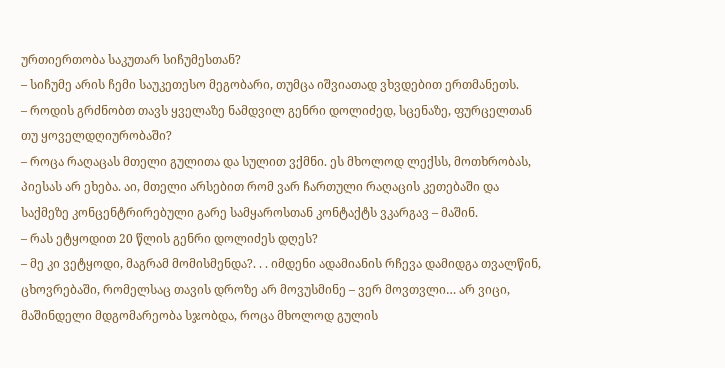ურთიერთობა საკუთარ სიჩუმესთან?
– სიჩუმე არის ჩემი საუკეთესო მეგობარი, თუმცა იშვიათად ვხვდებით ერთმანეთს.
– როდის გრძნობთ თავს ყველაზე ნამდვილ გენრი დოლიძედ, სცენაზე, ფურცელთან თუ ყოველდღიურობაში?
– როცა რაღაცას მთელი გულითა და სულით ვქმნი. ეს მხოლოდ ლექსს, მოთხრობას, პიესას არ ეხება. აი, მთელი არსებით რომ ვარ ჩართული რაღაცის კეთებაში და საქმეზე კონცენტრირებული გარე სამყაროსთან კონტაქტს ვკარგავ – მაშინ.
– რას ეტყოდით 20 წლის გენრი დოლიძეს დღეს?
– მე კი ვეტყოდი, მაგრამ მომისმენდა?. . . იმდენი ადამიანის რჩევა დამიდგა თვალწინ, ცხოვრებაში, რომელსაც თავის დროზე არ მოვუსმინე – ვერ მოვთვლი… არ ვიცი, მაშინდელი მდგომარეობა სჯობდა, როცა მხოლოდ გულის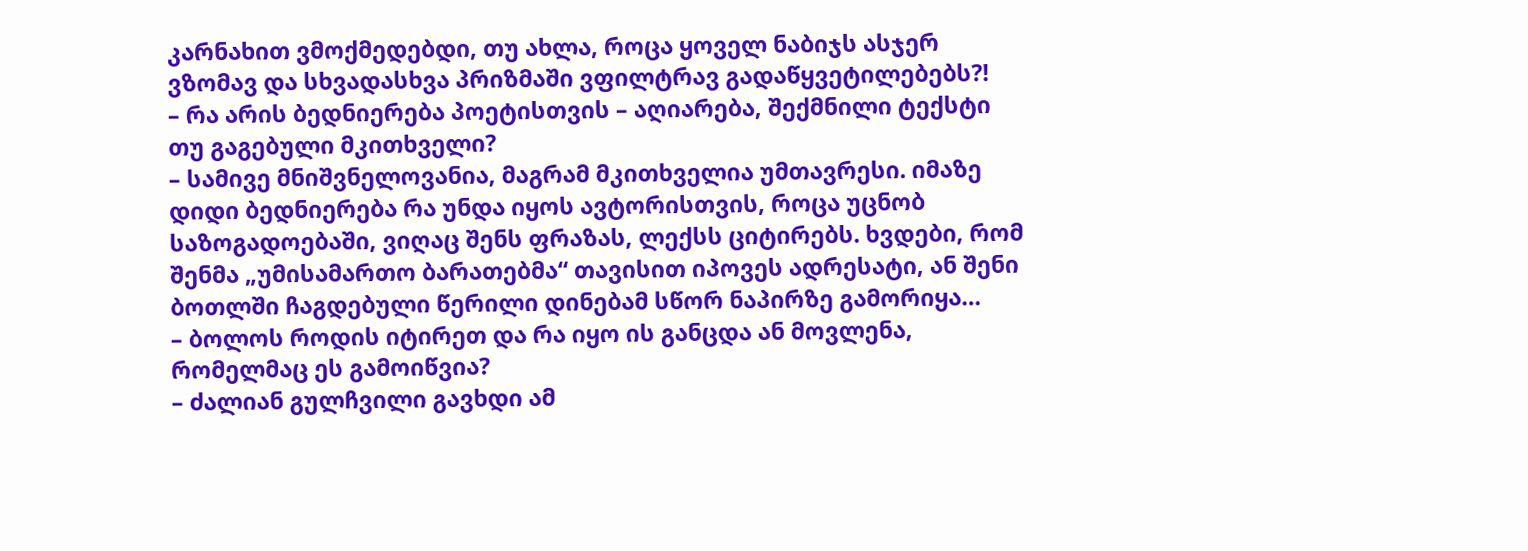კარნახით ვმოქმედებდი, თუ ახლა, როცა ყოველ ნაბიჯს ასჯერ ვზომავ და სხვადასხვა პრიზმაში ვფილტრავ გადაწყვეტილებებს?!
– რა არის ბედნიერება პოეტისთვის – აღიარება, შექმნილი ტექსტი თუ გაგებული მკითხველი?
– სამივე მნიშვნელოვანია, მაგრამ მკითხველია უმთავრესი. იმაზე დიდი ბედნიერება რა უნდა იყოს ავტორისთვის, როცა უცნობ საზოგადოებაში, ვიღაც შენს ფრაზას, ლექსს ციტირებს. ხვდები, რომ შენმა „უმისამართო ბარათებმა“ თავისით იპოვეს ადრესატი, ან შენი ბოთლში ჩაგდებული წერილი დინებამ სწორ ნაპირზე გამორიყა…
– ბოლოს როდის იტირეთ და რა იყო ის განცდა ან მოვლენა, რომელმაც ეს გამოიწვია?
– ძალიან გულჩვილი გავხდი ამ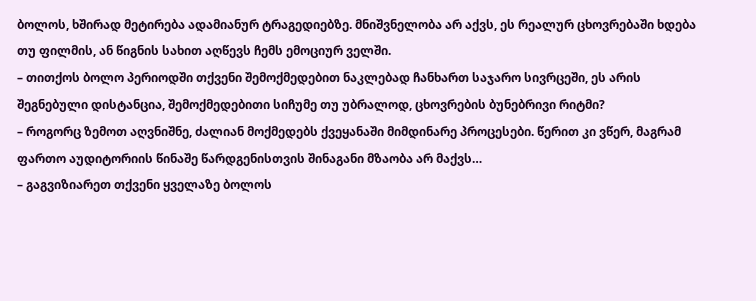ბოლოს, ხშირად მეტირება ადამიანურ ტრაგედიებზე. მნიშვნელობა არ აქვს, ეს რეალურ ცხოვრებაში ხდება თუ ფილმის, ან წიგნის სახით აღწევს ჩემს ემოციურ ველში.
– თითქოს ბოლო პერიოდში თქვენი შემოქმედებით ნაკლებად ჩანხართ საჯარო სივრცეში, ეს არის შეგნებული დისტანცია, შემოქმედებითი სიჩუმე თუ უბრალოდ, ცხოვრების ბუნებრივი რიტმი?
– როგორც ზემოთ აღვნიშნე, ძალიან მოქმედებს ქვეყანაში მიმდინარე პროცესები. წერით კი ვწერ, მაგრამ ფართო აუდიტორიის წინაშე წარდგენისთვის შინაგანი მზაობა არ მაქვს…
– გაგვიზიარეთ თქვენი ყველაზე ბოლოს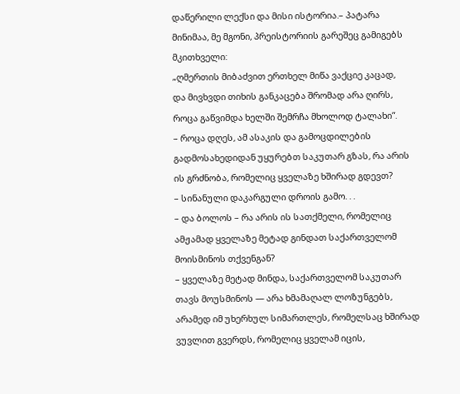დაწერილი ლექსი და მისი ისტორია.– პატარა მინიმაა, მე მგონი, პრეისტორიის გარეშეც გამიგებს მკითხველი:
„ღმერთის მიბაძვით ერთხელ მიწა ვაქციე კაცად,
და მივხვდი თიხის განკაცება შრომად არა ღირს,
როცა გაწვიმდა ხელში შემრჩა მხოლოდ ტალახი“.
– როცა დღეს, ამ ასაკის და გამოცდილების გადმოსახედიდან უყურებთ საკუთარ გზას, რა არის ის გრძნობა, რომელიც ყველაზე ხშირად გდევთ?
– სინანული დაკარგული დროის გამო. . .
– და ბოლოს – რა არის ის სათქმელი, რომელიც ამჟამად ყველაზე მეტად გინდათ საქართველომ მოისმინოს თქვენგან?
– ყველაზე მეტად მინდა, საქართველომ საკუთარ თავს მოუსმინოს — არა ხმამაღალ ლოზუნგებს, არამედ იმ უხერხულ სიმართლეს, რომელსაც ხშირად ვუვლით გვერდს, რომელიც ყველამ იცის,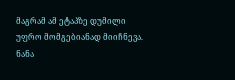მაგრამ ამ ეტაპზე დუმილი უფრო მომგებიანად მიიჩნევა.
ნანა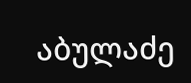აბულაძე